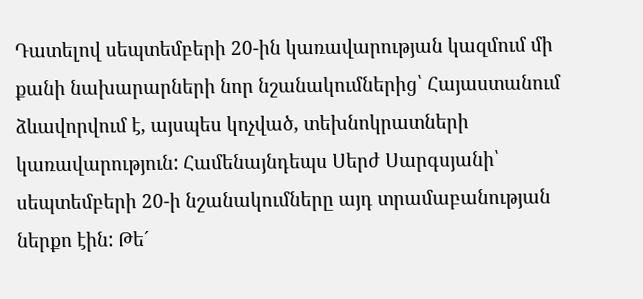Դատելով սեպտեմբերի 20-ին կառավարության կազմում մի քանի նախարարների նոր նշանակումներից՝ Հայաստանում ձևավորվում է, այսպես կոչված, տեխնոկրատների կառավարություն: Համենայնդեպս Սերժ Սարգսյանի՝ սեպտեմբերի 20-ի նշանակումները այդ տրամաբանության ներքո էին: Թե´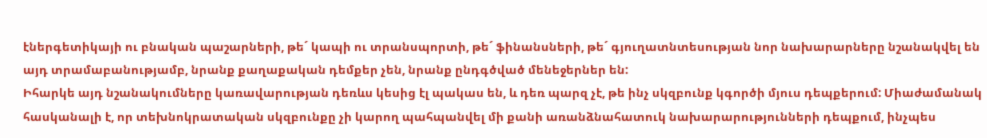էներգետիկայի ու բնական պաշարների, թե´ կապի ու տրանսպորտի, թե´ ֆինանսների, թե´ գյուղատնտեսության նոր նախարարները նշանակվել են այդ տրամաբանությամբ, նրանք քաղաքական դեմքեր չեն, նրանք ընդգծված մենեջերներ են:
Իհարկե այդ նշանակումները կառավարության դեռևս կեսից էլ պակաս են, և դեռ պարզ չէ, թե ինչ սկզբունք կգործի մյուս դեպքերում: Միաժամանակ հասկանալի է, որ տեխնոկրատական սկզբունքը չի կարող պահպանվել մի քանի առանձնահատուկ նախարարությունների դեպքում, ինչպես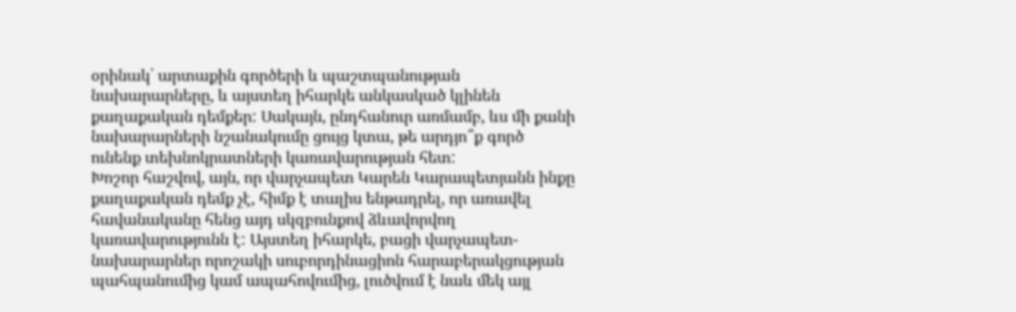օրինակ՝ արտաքին գործերի և պաշտպանության նախարարները, և այստեղ իհարկե անկասկած կլինեն քաղաքական դեմքեր: Սակայն, ընդհանուր առմամբ, ևս մի քանի նախարարների նշանակումը ցույց կտա, թե արդյո՞ք գործ ունենք տեխնոկրատների կառավարության հետ:
Խոշոր հաշվով, այն, որ վարչապետ Կարեն Կարապետյանն ինքը քաղաքական դեմք չէ, հիմք է տալիս ենթադրել, որ առավել հավանականը հենց այդ սկզբունքով ձևավորվող կառավարությունն է: Այստեղ իհարկե, բացի վարչապետ-նախարարներ որոշակի սուբորդինացիոն հարաբերակցության պահպանումից կամ ապահովումից, լուծվում է նաև մեկ այլ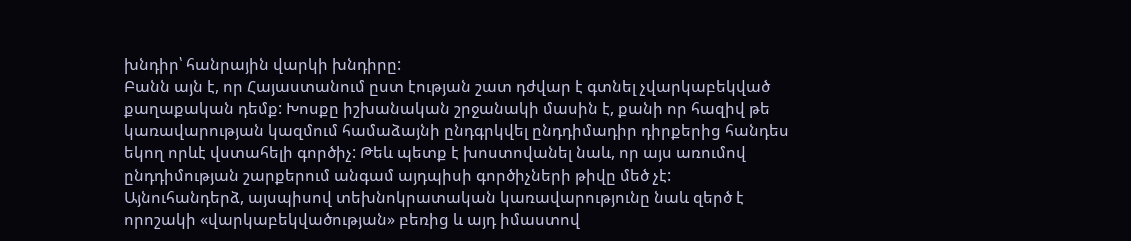խնդիր՝ հանրային վարկի խնդիրը:
Բանն այն է, որ Հայաստանում ըստ էության շատ դժվար է գտնել չվարկաբեկված քաղաքական դեմք: Խոսքը իշխանական շրջանակի մասին է, քանի որ հազիվ թե կառավարության կազմում համաձայնի ընդգրկվել ընդդիմադիր դիրքերից հանդես եկող որևէ վստահելի գործիչ: Թեև պետք է խոստովանել նաև, որ այս առումով ընդդիմության շարքերում անգամ այդպիսի գործիչների թիվը մեծ չէ:
Այնուհանդերձ, այսպիսով տեխնոկրատական կառավարությունը նաև զերծ է որոշակի «վարկաբեկվածության» բեռից և այդ իմաստով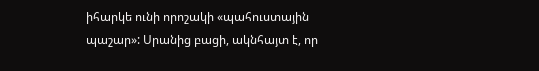իհարկե ունի որոշակի «պահուստային պաշար»: Սրանից բացի, ակնհայտ է, որ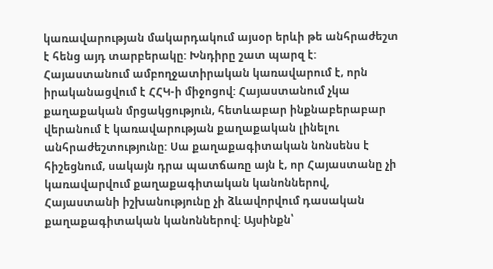կառավարության մակարդակում այսօր երևի թե անհրաժեշտ է հենց այդ տարբերակը: Խնդիրը շատ պարզ է:
Հայաստանում ամբողջատիրական կառավարում է, որն իրականացվում է ՀՀԿ-ի միջոցով: Հայաստանում չկա քաղաքական մրցակցություն, հետևաբար ինքնաբերաբար վերանում է կառավարության քաղաքական լինելու անհրաժեշտությունը: Սա քաղաքագիտական նոնսենս է հիշեցնում, սակայն դրա պատճառը այն է, որ Հայաստանը չի կառավարվում քաղաքագիտական կանոններով, Հայաստանի իշխանությունը չի ձևավորվում դասական քաղաքագիտական կանոններով: Այսինքն՝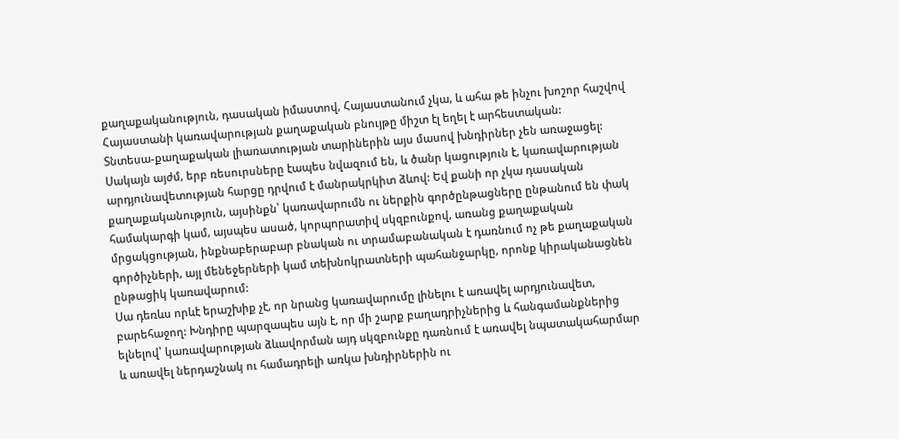քաղաքականություն, դասական իմաստով, Հայաստանում չկա, և ահա թե ինչու խոշոր հաշվով Հայաստանի կառավարության քաղաքական բնույթը միշտ էլ եղել է արհեստական:
Տնտեսա-քաղաքական լիառատության տարիներին այս մասով խնդիրներ չեն առաջացել: Սակայն այժմ, երբ ռեսուրսները էապես նվազում են, և ծանր կացություն է, կառավարության արդյունավետության հարցը դրվում է մանրակրկիտ ձևով: Եվ քանի որ չկա դասական քաղաքականություն, այսինքն՝ կառավարումն ու ներքին գործընթացները ընթանում են փակ համակարգի կամ, այսպես ասած, կորպորատիվ սկզբունքով, առանց քաղաքական մրցակցության, ինքնաբերաբար բնական ու տրամաբանական է դառնում ոչ թե քաղաքական գործիչների, այլ մենեջերների կամ տեխնոկրատների պահանջարկը, որոնք կիրականացնեն ընթացիկ կառավարում:
Սա դեռևս որևէ երաշխիք չէ, որ նրանց կառավարումը լինելու է առավել արդյունավետ, բարեհաջող: Խնդիրը պարզապես այն է, որ մի շարք բաղադրիչներից և հանգամանքներից ելնելով՝ կառավարության ձևավորման այդ սկզբունքը դառնում է առավել նպատակահարմար և առավել ներդաշնակ ու համադրելի առկա խնդիրներին ու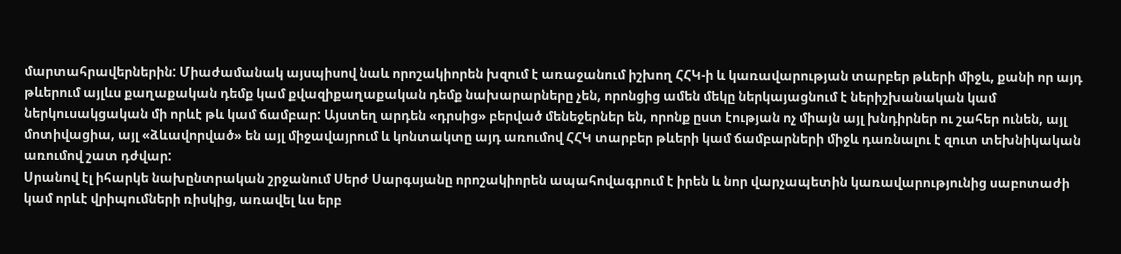մարտահրավերներին: Միաժամանակ այսպիսով նաև որոշակիորեն խզում է առաջանում իշխող ՀՀԿ-ի և կառավարության տարբեր թևերի միջև, քանի որ այդ թևերում այլևս քաղաքական դեմք կամ քվազիքաղաքական դեմք նախարարները չեն, որոնցից ամեն մեկը ներկայացնում է ներիշխանական կամ ներկուսակցական մի որևէ թև կամ ճամբար: Այստեղ արդեն «դրսից» բերված մենեջերներ են, որոնք ըստ էության ոչ միայն այլ խնդիրներ ու շահեր ունեն, այլ մոտիվացիա, այլ «ձևավորված» են այլ միջավայրում և կոնտակտը այդ առումով ՀՀԿ տարբեր թևերի կամ ճամբարների միջև դառնալու է զուտ տեխնիկական առումով շատ դժվար:
Սրանով էլ իհարկե նախընտրական շրջանում Սերժ Սարգսյանը որոշակիորեն ապահովագրում է իրեն և նոր վարչապետին կառավարությունից սաբոտաժի կամ որևէ վրիպումների ռիսկից, առավել ևս երբ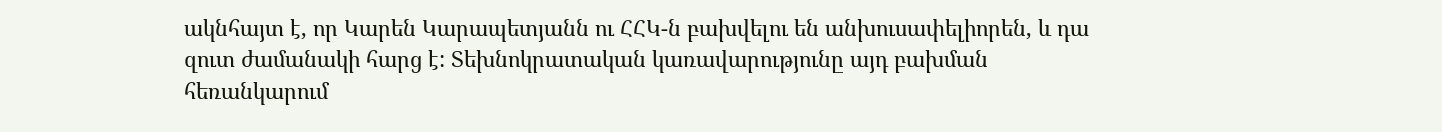ակնհայտ է, որ Կարեն Կարապետյանն ու ՀՀԿ-ն բախվելու են անխուսափելիորեն, և դա զուտ ժամանակի հարց է: Տեխնոկրատական կառավարությունը այդ բախման հեռանկարում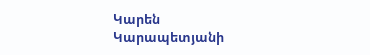Կարեն Կարապետյանի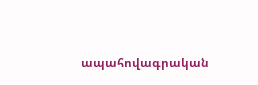ապահովագրական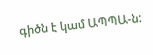գիծն է կամ ԱՊՊԱ-ն: